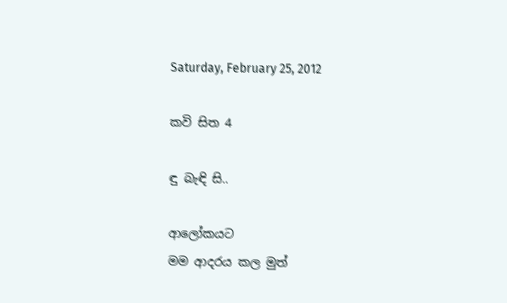Saturday, February 25, 2012

කවි සිත 4

ඳු බැඳි සි..

ආලෝකයට
මම ආදරය කල මුත්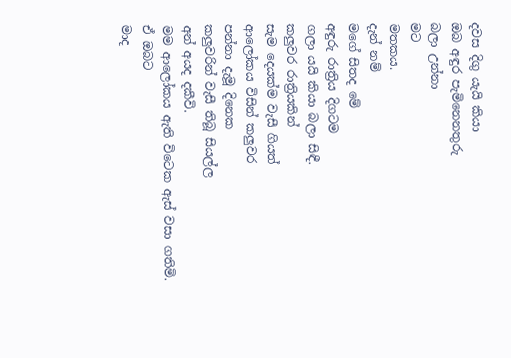දවස දිගු යැයි කියා
ඔබ අඳුර පැමිනෙනතුරු
බලා උන්නා
මට
මතකය.
දැන් නම්
මගේ සිතද මේ
අඳුරු රාත්‍රිය දිගටම
ගලා යයි කියා බලා සිඳී.
කලුවර රාත්‍රියකින්
සැම දෙයක්‌ම වැසී ගියත්
ආලෝකය විසින් කලුවර
පන්නා දැමූ දිනෙක
කලුවරින් වැසී තිබූ සියල්ල
අන් අයද දකීවි.
මම ආලෝකය ඇති විටෙක ඇස්‌ වසා ගතිමි.
ඒ ඔබට
මාද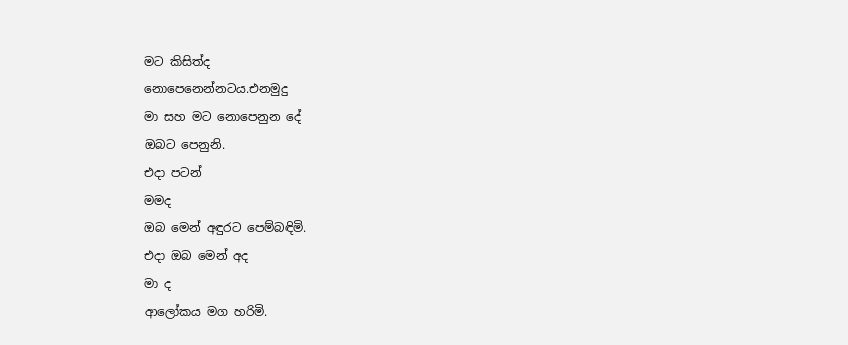මට කිසිත්ද
නොපෙනෙන්නටය.එනමුදු
මා සහ මට නොපෙනුන දේ
ඔබට පෙනුනි.
එදා පටන්
මමද
ඔබ මෙන් අඳුරට පෙම්බඳිමි.
එදා ඔබ මෙන් අද
මා ද
ආලෝකය මග හරිමි.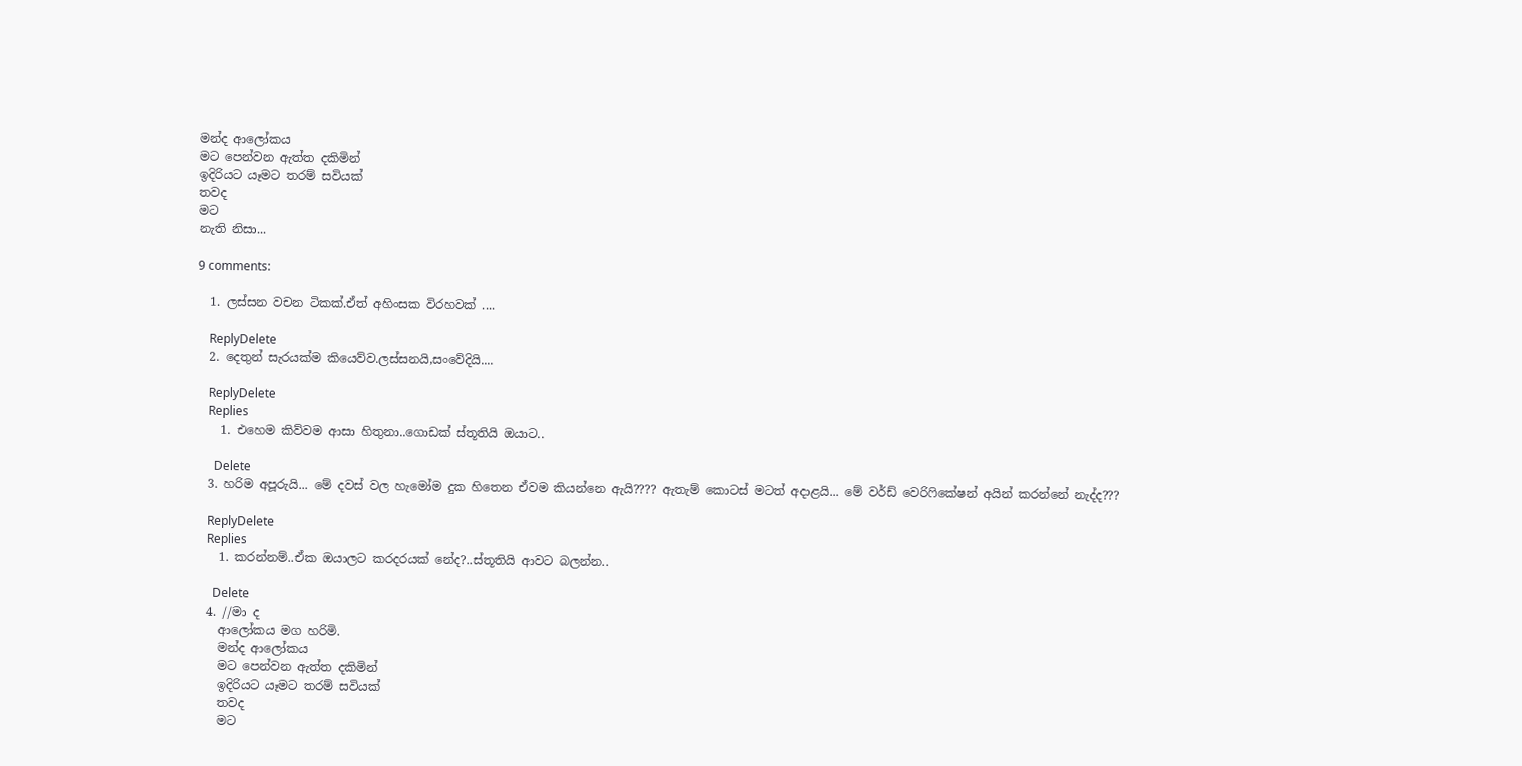මන්ද ආලෝකය
මට පෙන්වන ඇත්ත දකිමින්
ඉදිරියට යෑමට තරම් සවියක්‌
තවද
මට
නැති නිසා...

9 comments:

  1. ලස්සන වචන ටිකක්.ඒත් අහිංසක විරහවක් ....

    ReplyDelete
  2. දෙතුන් සැරයක්ම කියෙව්ව.ලස්සනයි,සංවේදියි....

    ReplyDelete
    Replies
    1. එහෙම කිව්වම ආසා හිතුනා..ගොඩක්‌ ස්‌තූතියි ඔයාට..

      Delete
  3. හරිම අපූරුයි... මේ දවස් වල හැමෝම දුක හිතෙන ඒවම කියන්නෙ ඇයි???? ඇතැම් කොටස් මටත් අදාළයි... මේ වර්ඩ් වෙරිෆිකේෂන් අයින් කරන්නේ නැද්ද???

    ReplyDelete
    Replies
    1. කරන්නම්..ඒක ඔයාලට කරදරයක්‌ නේද?..ස්‌තූතියි ආවට බලන්න..

      Delete
  4. //මා ද
    ආලෝකය මග හරිමි.
    මන්ද ආලෝකය
    මට පෙන්වන ඇත්ත දකිමින්
    ඉදිරියට යෑමට තරම් සවියක්‌
    තවද
    මට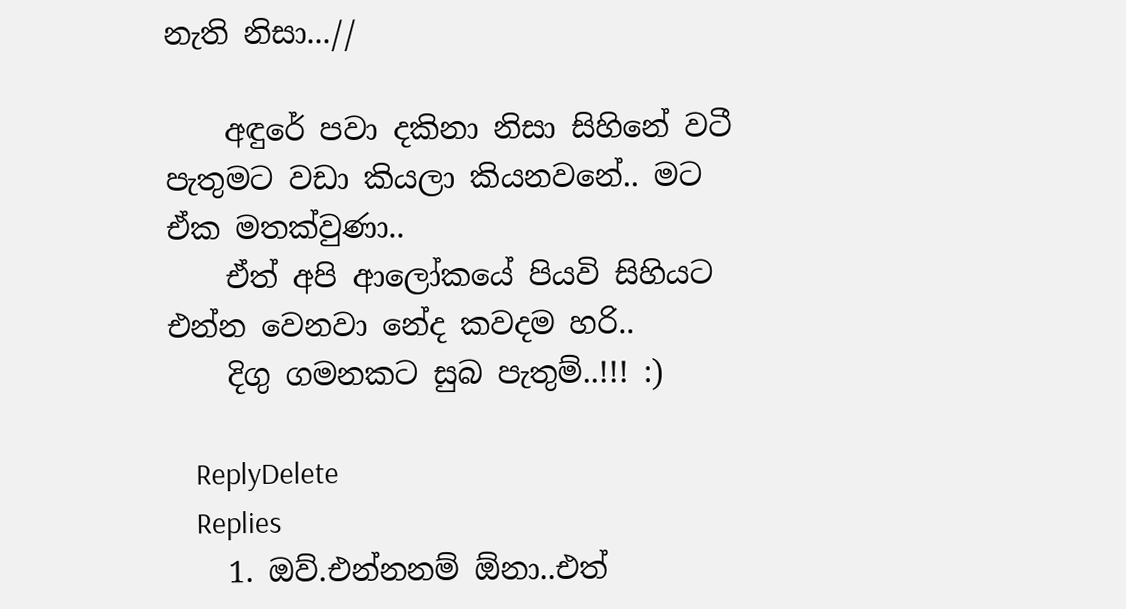නැති නිසා...//

    අඳුරේ පවා දකිනා නිසා සිහිනේ වටී පැතුමට වඩා කියලා කියනවනේ.. මට ඒක මතක්වුණා..
    ඒත් අපි ආලෝකයේ පියවි සිහියට එන්න වෙනවා නේද කවදම හරි..
    දිගු ගමනකට සුබ පැතුම්..!!! :)

    ReplyDelete
    Replies
    1. ඔව්.එන්නනම් ඕනා..එත්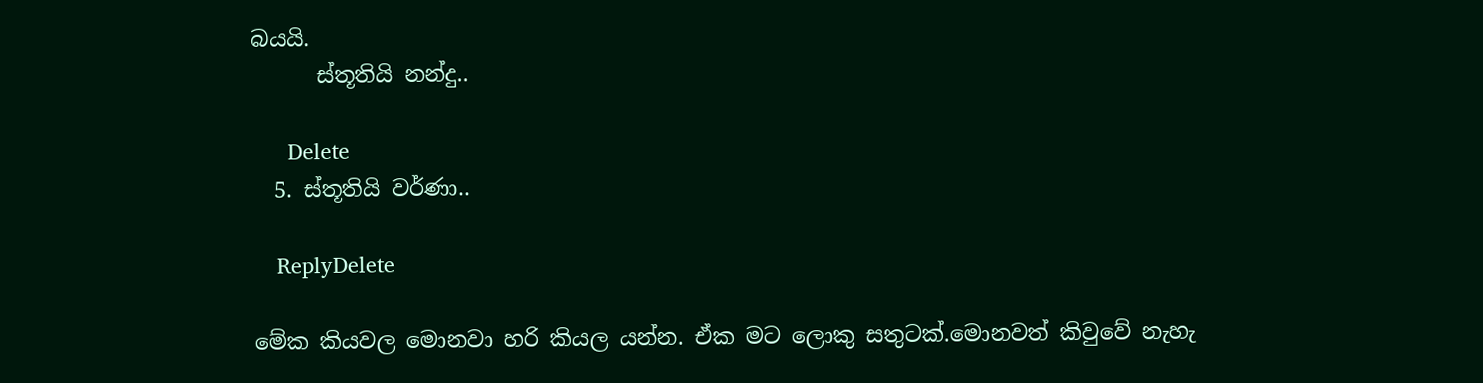බයයි.
      ස්‌තූතියි නන්දු..

      Delete
  5. ස්‌තූතියි වර්ණා..

    ReplyDelete

මේක කියවල මොනවා හරි කියල යන්න. ඒක මට ලොකු සතුටක්.මොනවත් කිවුවේ නැහැ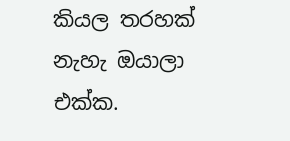කියල තරහක් නැහැ ඔයාලා එක්ක.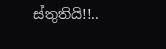ස්තුතියි!!..